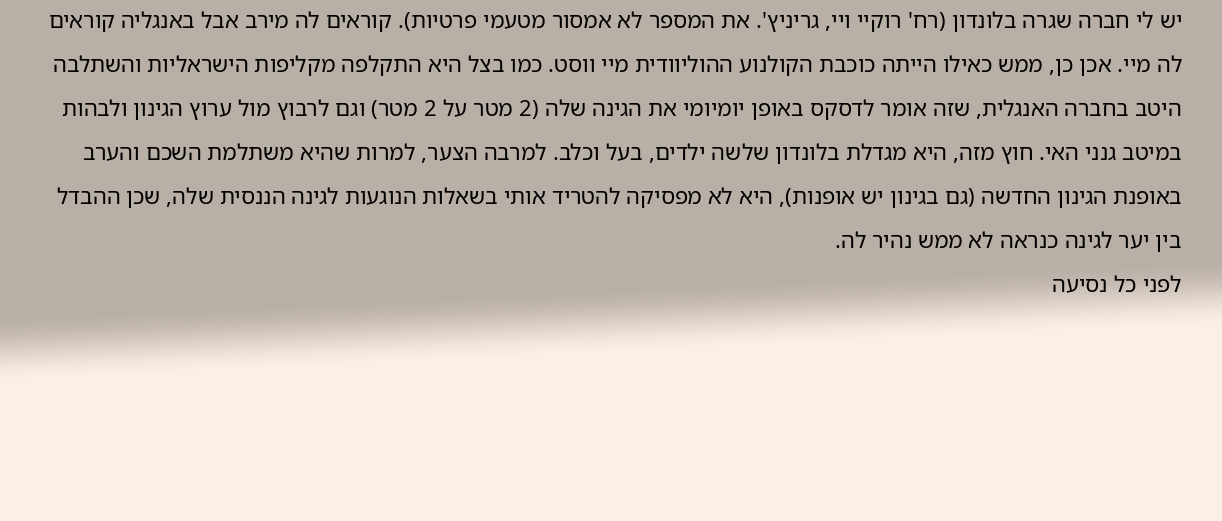יש לי חברה שגרה בלונדון (רח' רוקיי ויי, גריניץ'. את המספר לא אמסור מטעמי פרטיות). קוראים לה מירב אבל באנגליה קוראים לה מיי. אכן כן, ממש כאילו הייתה כוכבת הקולנוע ההוליוודית מיי ווסט. כמו בצל היא התקלפה מקליפות הישראליות והשתלבה היטב בחברה האנגלית, שזה אומר לדסקס באופן יומיומי את הגינה שלה (2 מטר על 2 מטר) וגם לרבוץ מול ערוץ הגינון ולבהות במיטב גנני האי. חוץ מזה, היא מגדלת בלונדון שלשה ילדים, בעל וכלב. למרבה הצער, למרות שהיא משתלמת השכם והערב באופנת הגינון החדשה (גם בגינון יש אופנות), היא לא מפסיקה להטריד אותי בשאלות הנוגעות לגינה הננסית שלה, שכן ההבדל בין יער לגינה כנראה לא ממש נהיר לה.
לפני כל נסיעה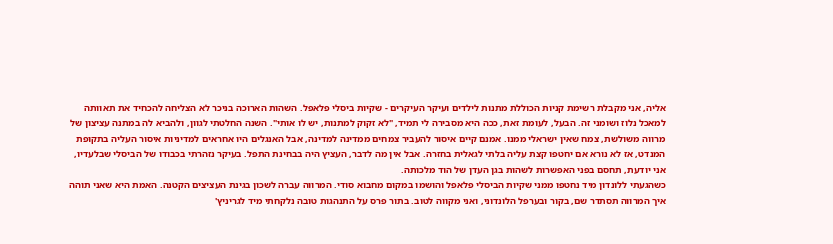אליה, אני מקבלת רשימת קניות הכוללת מתנות לילדים ועיקר העיקרים - שקיות ביסלי פלאפל. השהות הארוכה בניכר לא הצליחה להכחיד את תאוותה למאכל נלוז ושומני זה. הבעל, לעומת זאת, ככה היא מסבירה לי תמיד, "לא זקוק למתנות, יש לו אותי". השנה החלטתי לגוון, ולהביא לה במתנה עציצון של מרווה משולשת, צמח שאין ישראלי ממנו. אמנם קיים איסור להעביר צמחים ממדינה למדינה, אבל האנגלים היו אחראים למדיניות איסור העליה בתקופת המנדט, אז לא נורא אם יחטפו קצת עליה בלתי לגאלית בחזרה. אבל אין מה לדבר, העציץ היה בבחינת התפל. בעיקר נזהרתי בכבודו של הביסלי שבלעדיו, אני יודעת, תחסם בפני האפשרות לשהות בגן העדן של הוד מלכותה.
כשהגעתי ללונדון מיד נחטפו ממני שקיות הביסלי פלאפל והושמו במקום מחבוא סודי. המרווה עברה לשכון בגינת העציצים הקטנה. האמת היא שאני תוהה איך המרווה תסתדר שם, בקור ובערפל הלונדוני, ואני מקווה לטוב. בתור פרס על התנהגות טובה נלקחתי מיד לגריניץ'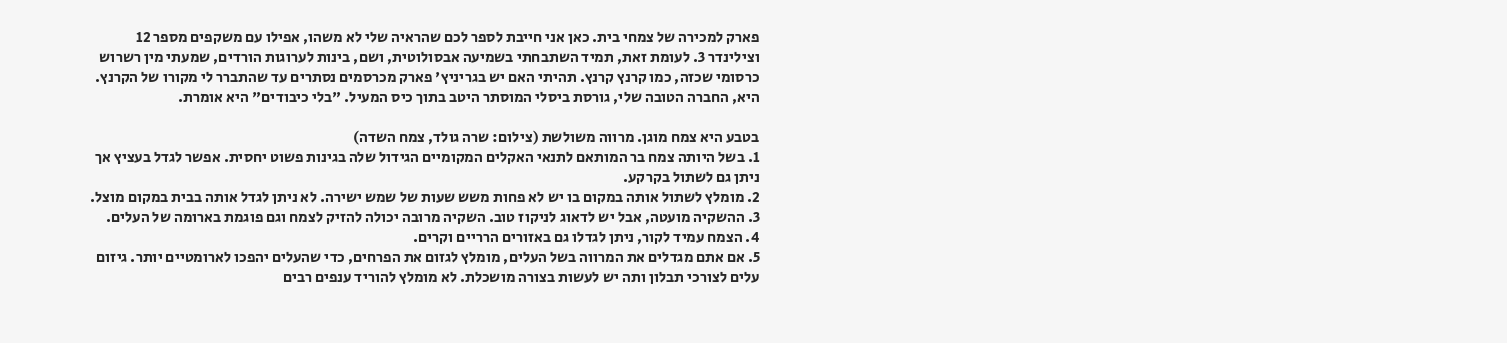פארק למכירה של צמחי בית. כאן אני חייבת לספר לכם שהראיה שלי לא משהו, אפילו עם משקפים מספר 12 וצילינדר 3. לעומת זאת, תמיד השתבחתי בשמיעה אבסולוטית, ושם, בינות לערוגות הורדים, שמעתי מין רשרוש כרסומי שכזה, כמו קרנץ קרנץ. תהיתי האם יש בגריניץ' פארק מכרסמים נסתרים עד שהתברר לי מקורו של הקרנץ. היא, החברה הטובה שלי, גורסת ביסלי המוסתר היטב בתוך כיס המעיל. "בלי כיבודים" היא אומרת.

בטבע היא צמח מוגן. מרווה משולשת (צילום: שרה גולד, צמח השדה)
1. בשל היותה צמח בר המותאם לתנאי האקלים המקומיים הגידול שלה בגינות פשוט יחסית. אפשר לגדל בעציץ אך ניתן גם לשתול בקרקע.
2. מומלץ לשתול אותה במקום בו יש לא פחות משש שעות של שמש ישירה. לא ניתן לגדל אותה בבית במקום מוצל.
3. ההשקיה מועטה, אבל יש לדאוג לניקוז טוב. השקיה מרובה יכולה להזיק לצמח וגם פוגמת בארומה של העלים.
4. הצמח עמיד לקור, ניתן לגדלו גם באזורים הרריים וקרים.
5. אם אתם מגדלים את המרווה בשל העלים, מומלץ לגזום את הפרחים, כדי שהעלים יהפכו לארומטיים יותר. גיזום עלים לצורכי תבלון ותה יש לעשות בצורה מושכלת. לא מומלץ להוריד ענפים רבים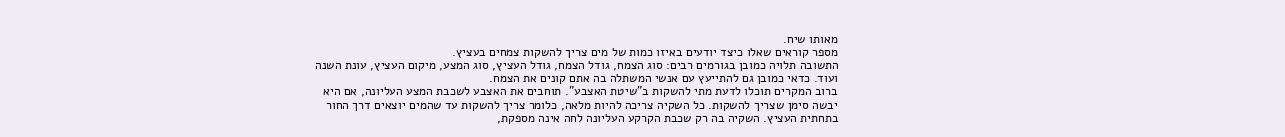מאותו שיח.
מספר קוראים שאלו כיצד יודעים באיזו כמות של מים צריך להשקות צמחים בעציץ.
התשובה תלויה כמובן בגורמים רבים: סוג הצמח, גודל הצמח, גודל העציץ, סוג המצע, מיקום העציץ, עונת השנה ועוד. כדאי כמובן גם להתייעץ עם אנשי המשתלה בה אתם קונים את הצמח.
ברוב המקרים תוכלו לדעת מתי להשקות ב"שיטת האצבע". תוחבים את האצבע לשכבת המצע העליונה, אם היא יבשה סימן שצריך להשקות. כל השקיה צריכה להיות מלאה, כלומר צריך להשקות עד שהמים יוצאים דרך החור בתחתית העציץ. השקיה בה רק שכבת הקרקע העליונה לחה אינה מספקת,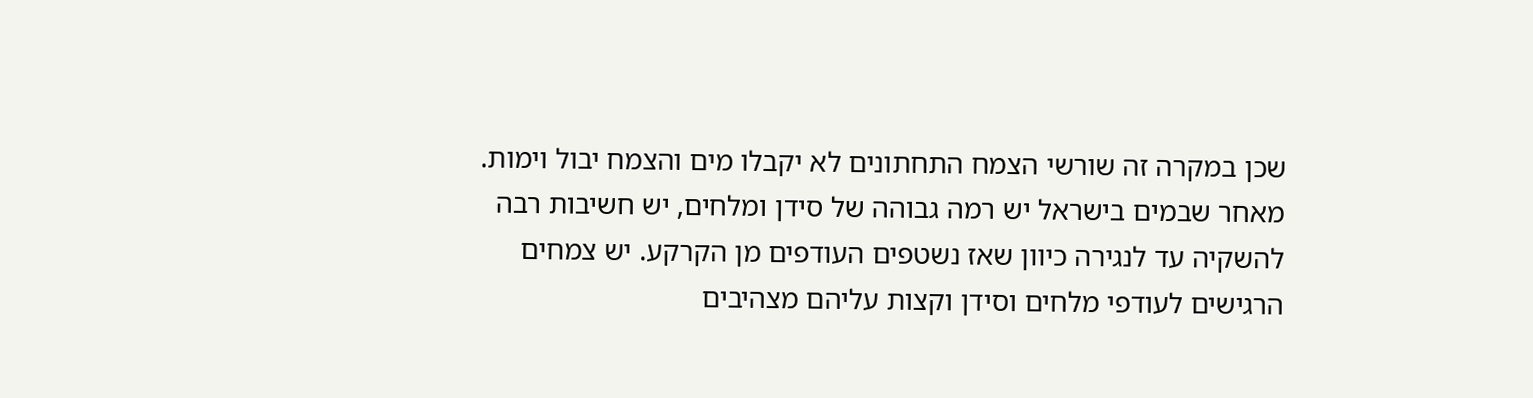שכן במקרה זה שורשי הצמח התחתונים לא יקבלו מים והצמח יבול וימות.
מאחר שבמים בישראל יש רמה גבוהה של סידן ומלחים, יש חשיבות רבה להשקיה עד לנגירה כיוון שאז נשטפים העודפים מן הקרקע. יש צמחים הרגישים לעודפי מלחים וסידן וקצות עליהם מצהיבים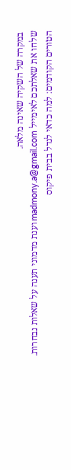במקרה של השקיה שאינה מלאה.
שלחו את שאלתכם לאימייל madmony.a@gmail.com וענת מדמוני תענה על שאלות נבחרות.
הטורים הקודמים: למה כדאי לגדל בבית פיקוס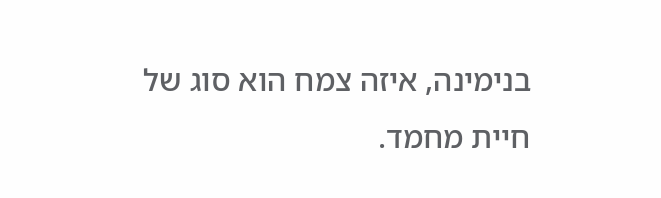בנימינה, איזה צמח הוא סוג של חיית מחמד.